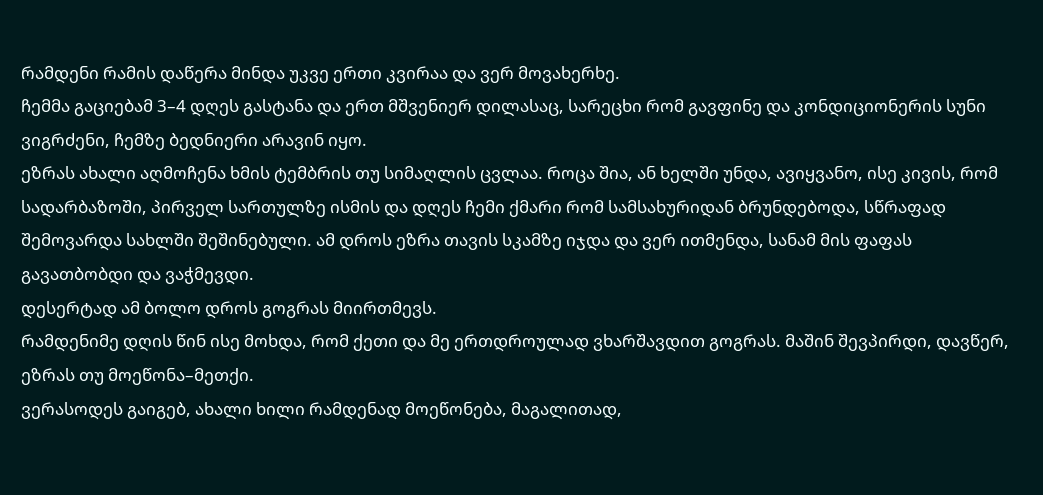რამდენი რამის დაწერა მინდა უკვე ერთი კვირაა და ვერ მოვახერხე.
ჩემმა გაციებამ 3–4 დღეს გასტანა და ერთ მშვენიერ დილასაც, სარეცხი რომ გავფინე და კონდიციონერის სუნი ვიგრძენი, ჩემზე ბედნიერი არავინ იყო.
ეზრას ახალი აღმოჩენა ხმის ტემბრის თუ სიმაღლის ცვლაა. როცა შია, ან ხელში უნდა, ავიყვანო, ისე კივის, რომ სადარბაზოში, პირველ სართულზე ისმის და დღეს ჩემი ქმარი რომ სამსახურიდან ბრუნდებოდა, სწრაფად შემოვარდა სახლში შეშინებული. ამ დროს ეზრა თავის სკამზე იჯდა და ვერ ითმენდა, სანამ მის ფაფას გავათბობდი და ვაჭმევდი.
დესერტად ამ ბოლო დროს გოგრას მიირთმევს.
რამდენიმე დღის წინ ისე მოხდა, რომ ქეთი და მე ერთდროულად ვხარშავდით გოგრას. მაშინ შევპირდი, დავწერ, ეზრას თუ მოეწონა–მეთქი.
ვერასოდეს გაიგებ, ახალი ხილი რამდენად მოეწონება, მაგალითად,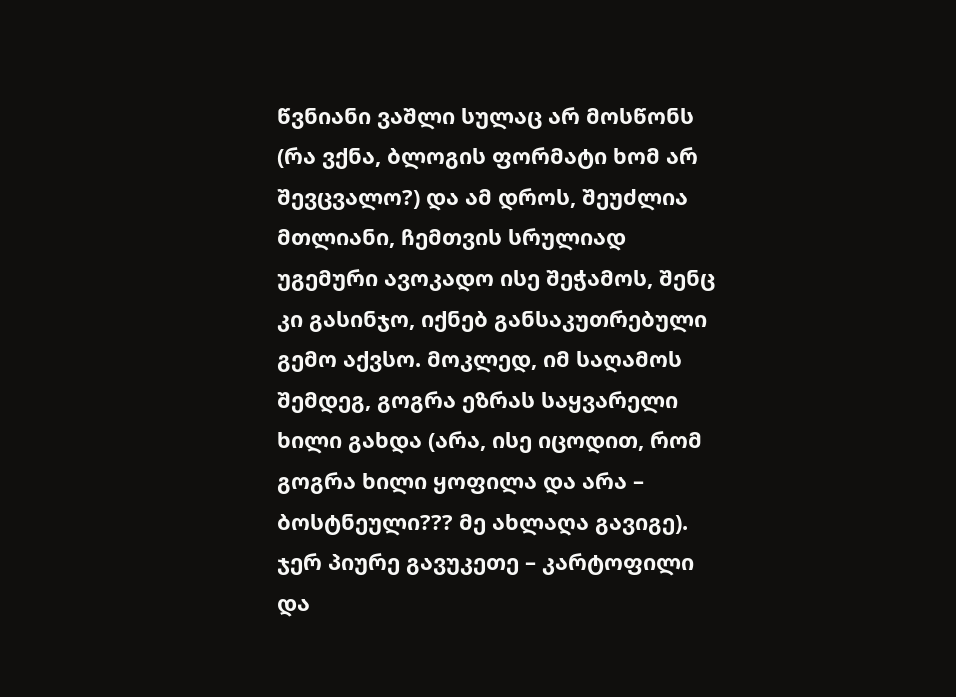წვნიანი ვაშლი სულაც არ მოსწონს (რა ვქნა, ბლოგის ფორმატი ხომ არ შევცვალო?) და ამ დროს, შეუძლია მთლიანი, ჩემთვის სრულიად უგემური ავოკადო ისე შეჭამოს, შენც კი გასინჯო, იქნებ განსაკუთრებული გემო აქვსო. მოკლედ, იმ საღამოს შემდეგ, გოგრა ეზრას საყვარელი ხილი გახდა (არა, ისე იცოდით, რომ გოგრა ხილი ყოფილა და არა – ბოსტნეული??? მე ახლაღა გავიგე). ჯერ პიურე გავუკეთე – კარტოფილი და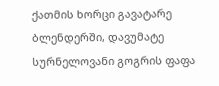ქათმის ხორცი გავატარე ბლენდერში, დავუმატე სურნელოვანი გოგრის ფაფა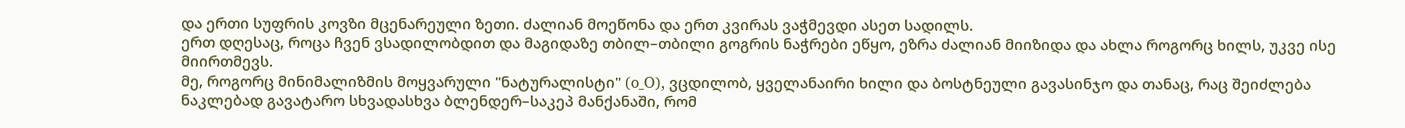და ერთი სუფრის კოვზი მცენარეული ზეთი. ძალიან მოეწონა და ერთ კვირას ვაჭმევდი ასეთ სადილს.
ერთ დღესაც, როცა ჩვენ ვსადილობდით და მაგიდაზე თბილ–თბილი გოგრის ნაჭრები ეწყო, ეზრა ძალიან მიიზიდა და ახლა როგორც ხილს, უკვე ისე მიირთმევს.
მე, როგორც მინიმალიზმის მოყვარული "ნატურალისტი" (o_O), ვცდილობ, ყველანაირი ხილი და ბოსტნეული გავასინჯო და თანაც, რაც შეიძლება ნაკლებად გავატარო სხვადასხვა ბლენდერ–საკეპ მანქანაში, რომ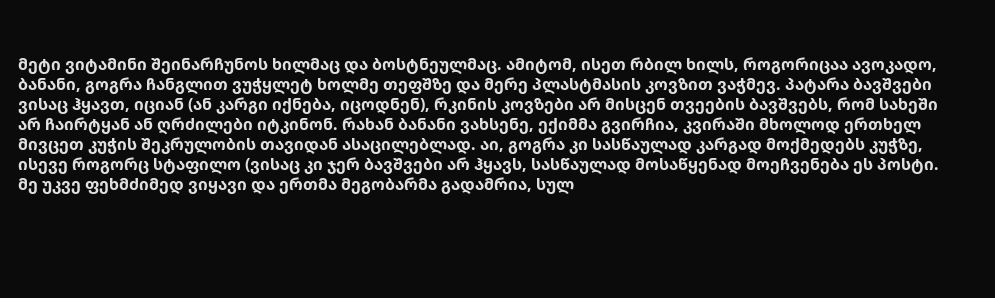მეტი ვიტამინი შეინარჩუნოს ხილმაც და ბოსტნეულმაც. ამიტომ, ისეთ რბილ ხილს, როგორიცაა ავოკადო, ბანანი, გოგრა ჩანგლით ვუჭყლეტ ხოლმე თეფშზე და მერე პლასტმასის კოვზით ვაჭმევ. პატარა ბავშვები ვისაც ჰყავთ, იციან (ან კარგი იქნება, იცოდნენ), რკინის კოვზები არ მისცენ თვეების ბავშვებს, რომ სახეში არ ჩაირტყან ან ღრძილები იტკინონ. რახან ბანანი ვახსენე, ექიმმა გვირჩია, კვირაში მხოლოდ ერთხელ მივცეთ კუჭის შეკრულობის თავიდან ასაცილებლად. აი, გოგრა კი სასწაულად კარგად მოქმედებს კუჭზე, ისევე როგორც სტაფილო (ვისაც კი ჯერ ბავშვები არ ჰყავს, სასწაულად მოსაწყენად მოეჩვენება ეს პოსტი. მე უკვე ფეხმძიმედ ვიყავი და ერთმა მეგობარმა გადამრია, სულ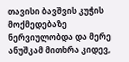თავისი ბავშვის კუჭის მოქმედებაზე ნერვიულობდა და მერე ანუშკამ მითხრა კიდევ,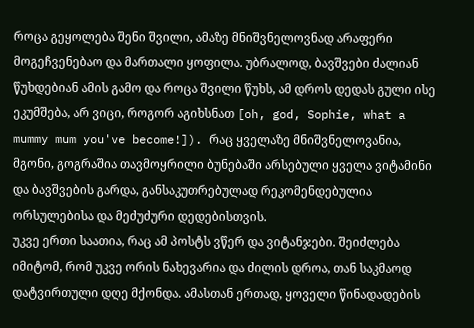როცა გეყოლება შენი შვილი, ამაზე მნიშვნელოვნად არაფერი მოგეჩვენებაო და მართალი ყოფილა. უბრალოდ, ბავშვები ძალიან წუხდებიან ამის გამო და როცა შვილი წუხს, ამ დროს დედას გული ისე ეკუმშება, არ ვიცი, როგორ აგიხსნათ [oh, god, Sophie, what a mummy mum you've become!]). რაც ყველაზე მნიშვნელოვანია, მგონი, გოგრაშია თავმოყრილი ბუნებაში არსებული ყველა ვიტამინი და ბავშვების გარდა, განსაკუთრებულად რეკომენდებულია ორსულებისა და მეძუძური დედებისთვის.
უკვე ერთი საათია, რაც ამ პოსტს ვწერ და ვიტანჯები. შეიძლება იმიტომ, რომ უკვე ორის ნახევარია და ძილის დროა, თან საკმაოდ დატვირთული დღე მქონდა. ამასთან ერთად, ყოველი წინადადების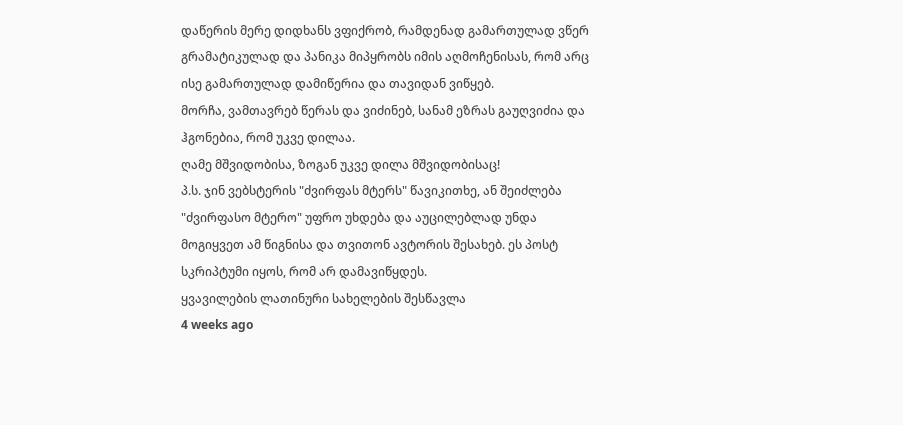დაწერის მერე დიდხანს ვფიქრობ, რამდენად გამართულად ვწერ გრამატიკულად და პანიკა მიპყრობს იმის აღმოჩენისას, რომ არც ისე გამართულად დამიწერია და თავიდან ვიწყებ.
მორჩა, ვამთავრებ წერას და ვიძინებ, სანამ ეზრას გაუღვიძია და ჰგონებია, რომ უკვე დილაა.
ღამე მშვიდობისა, ზოგან უკვე დილა მშვიდობისაც!
პ.ს. ჯინ ვებსტერის "ძვირფას მტერს" წავიკითხე, ან შეიძლება "ძვირფასო მტერო" უფრო უხდება და აუცილებლად უნდა მოგიყვეთ ამ წიგნისა და თვითონ ავტორის შესახებ. ეს პოსტ სკრიპტუმი იყოს, რომ არ დამავიწყდეს.
ყვავილების ლათინური სახელების შესწავლა
4 weeks ago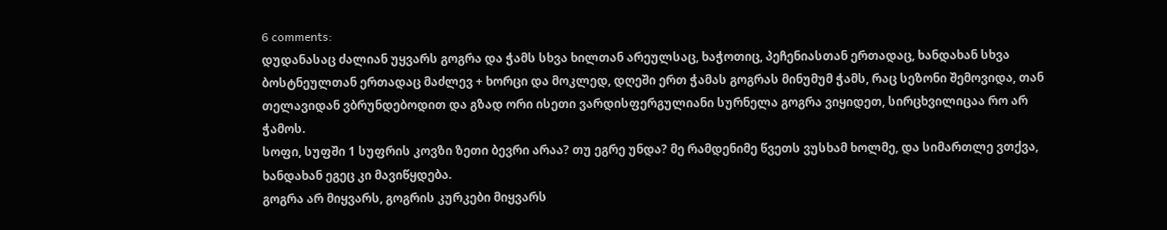6 comments:
დუდანასაც ძალიან უყვარს გოგრა და ჭამს სხვა ხილთან არეულსაც, ხაჭოთიც, პეჩენიასთან ერთადაც, ხანდახან სხვა ბოსტნეულთან ერთადაც მაძლევ + ხორცი და მოკლედ, დღეში ერთ ჭამას გოგრას მინუმუმ ჭამს, რაც სეზონი შემოვიდა, თან თელავიდან ვბრუნდებოდით და გზად ორი ისეთი ვარდისფერგულიანი სურნელა გოგრა ვიყიდეთ, სირცხვილიცაა რო არ ჭამოს.
სოფი, სუფში 1 სუფრის კოვზი ზეთი ბევრი არაა? თუ ეგრე უნდა? მე რამდენიმე წვეთს ვუსხამ ხოლმე, და სიმართლე ვთქვა, ხანდახან ეგეც კი მავიწყდება.
გოგრა არ მიყვარს, გოგრის კურკები მიყვარს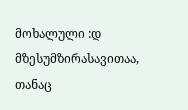მოხალული :დ
მზესუმზირასავითაა, თანაც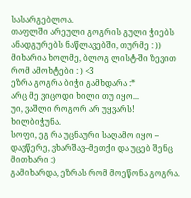სასარგებლოა.
თაფლში არეული გოგრის გული ჭიებს ანადგურებს ნაწლავებში, თურმე : ))
მიხარია ხოლმე, ბლოგ ლისტ-ში ზევით რომ ამოხტები : ) <3
ეზრა გოგრა ბიჭი გამხდარა :*
არც მე ვიცოდი ხილი თუ იყო...
უი, ვაშლი როგორ არ უყვარს!
ხილბიჭუნა.
სოფი, ეგ რა უცნაური საღამო იყო – დავწერე, ვხარშავ–მეთქი და უცებ შენც მითხარი :)
გამიხარდა, ეზრას რომ მოეწონა გოგრა.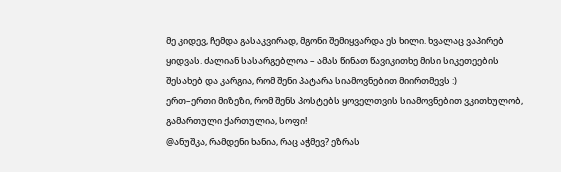მე კიდევ, ჩემდა გასაკვირად, მგონი შემიყვარდა ეს ხილი. ხვალაც ვაპირებ ყიდვას. ძალიან სასარგებლოა – ამას წინათ წავიკითხე მისი სიკეთეების შესახებ და კარგია, რომ შენი პატარა სიამოვნებით მიირთმევს :)
ერთ–ერთი მიზეზი, რომ შენს პოსტებს ყოველთვის სიამოვნებით ვკითხულობ, გამართული ქართულია, სოფი!
@ანუშკა, რამდენი ხანია, რაც აჭმევ? ეზრას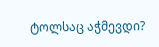ტოლსაც აჭმევდი?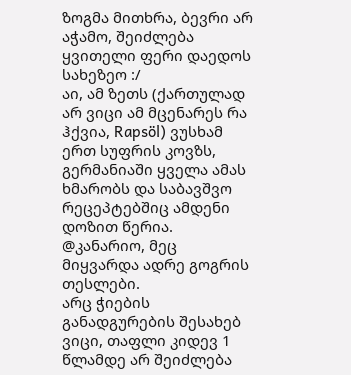ზოგმა მითხრა, ბევრი არ აჭამო, შეიძლება ყვითელი ფერი დაედოს სახეზეო :/
აი, ამ ზეთს (ქართულად არ ვიცი ამ მცენარეს რა ჰქვია, Rapsöl) ვუსხამ ერთ სუფრის კოვზს, გერმანიაში ყველა ამას ხმარობს და საბავშვო რეცეპტებშიც ამდენი დოზით წერია.
@კანარიო, მეც მიყვარდა ადრე გოგრის თესლები.
არც ჭიების განადგურების შესახებ ვიცი, თაფლი კიდევ 1 წლამდე არ შეიძლება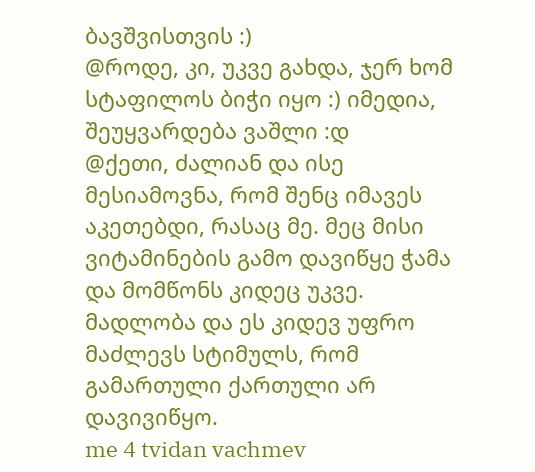ბავშვისთვის :)
@როდე, კი, უკვე გახდა, ჯერ ხომ სტაფილოს ბიჭი იყო :) იმედია, შეუყვარდება ვაშლი :დ
@ქეთი, ძალიან და ისე მესიამოვნა, რომ შენც იმავეს აკეთებდი, რასაც მე. მეც მისი ვიტამინების გამო დავიწყე ჭამა და მომწონს კიდეც უკვე.
მადლობა და ეს კიდევ უფრო მაძლევს სტიმულს, რომ გამართული ქართული არ დავივიწყო.
me 4 tvidan vachmev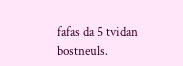fafas da 5 tvidan bostneuls.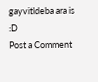gayvitldeba ara is :D
Post a Comment